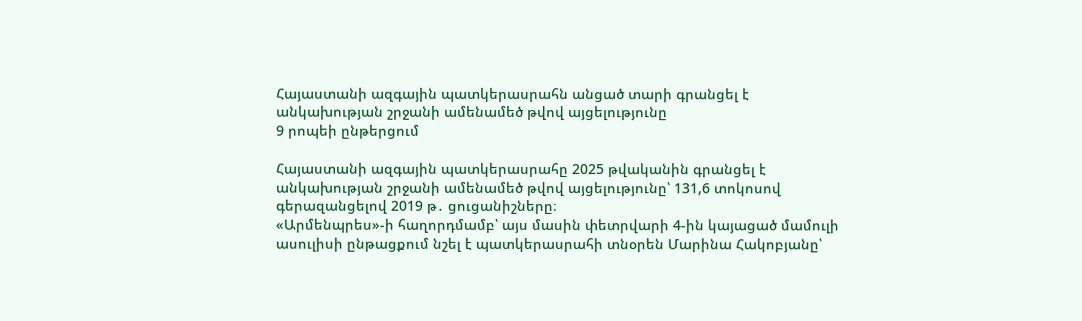Հայաստանի ազգային պատկերասրահն անցած տարի գրանցել է անկախության շրջանի ամենամեծ թվով այցելությունը
9 րոպեի ընթերցում

Հայաստանի ազգային պատկերասրահը 2025 թվականին գրանցել է անկախության շրջանի ամենամեծ թվով այցելությունը՝ 131,6 տոկոսով գերազանցելով 2019 թ․ ցուցանիշները։
«Արմենպրես»-ի հաղորդմամբ՝ այս մասին փետրվարի 4-ին կայացած մամուլի ասուլիսի ընթացքում նշել է պատկերասրահի տնօրեն Մարինա Հակոբյանը՝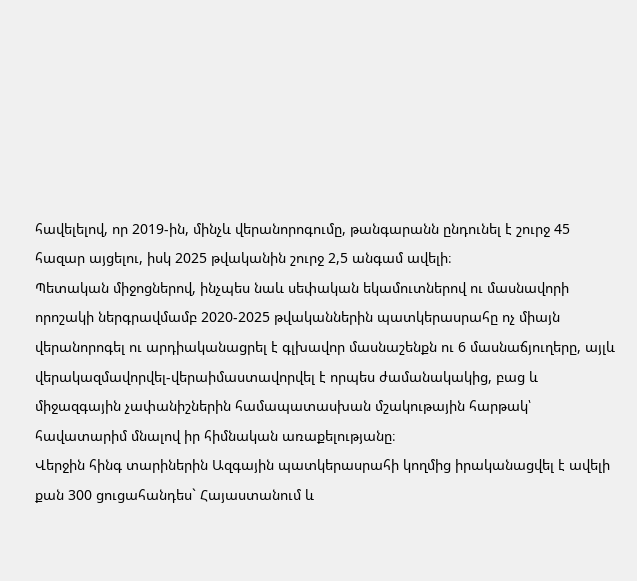հավելելով, որ 2019-ին, մինչև վերանորոգումը, թանգարանն ընդունել է շուրջ 45 հազար այցելու, իսկ 2025 թվականին շուրջ 2,5 անգամ ավելի։
Պետական միջոցներով, ինչպես նաև սեփական եկամուտներով ու մասնավորի որոշակի ներգրավմամբ 2020-2025 թվականներին պատկերասրահը ոչ միայն վերանորոգել ու արդիականացրել է գլխավոր մասնաշենքն ու 6 մասնաճյուղերը, այլև վերակազմավորվել-վերաիմաստավորվել է որպես ժամանակակից, բաց և միջազգային չափանիշներին համապատասխան մշակութային հարթակ՝ հավատարիմ մնալով իր հիմնական առաքելությանը։
Վերջին հինգ տարիներին Ազգային պատկերասրահի կողմից իրականացվել է ավելի քան 300 ցուցահանդես` Հայաստանում և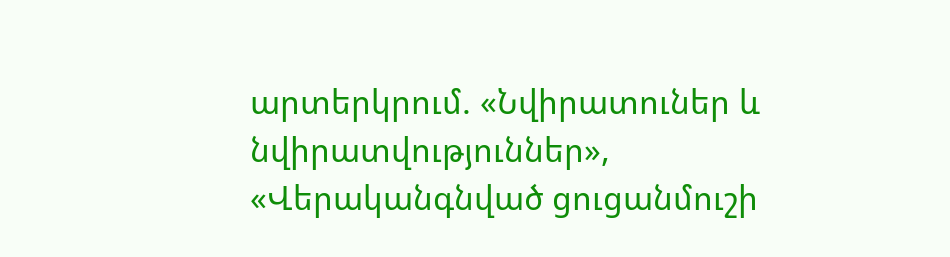արտերկրում. «Նվիրատուներ և նվիրատվություններ», «Վերականգնված ցուցանմուշի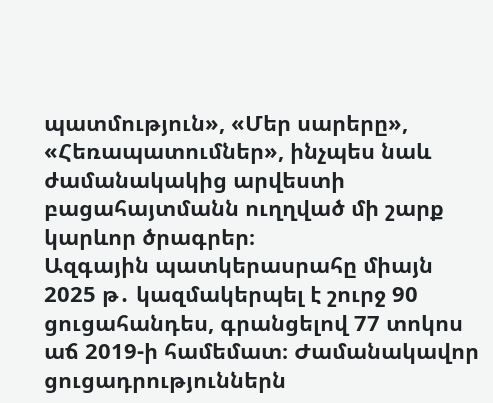պատմություն», «Մեր սարերը», «Հեռապատումներ», ինչպես նաև ժամանակակից արվեստի բացահայտմանն ուղղված մի շարք կարևոր ծրագրեր։
Ազգային պատկերասրահը միայն 2025 թ․ կազմակերպել է շուրջ 90 ցուցահանդես, գրանցելով 77 տոկոս աճ 2019-ի համեմատ։ Ժամանակավոր ցուցադրություններն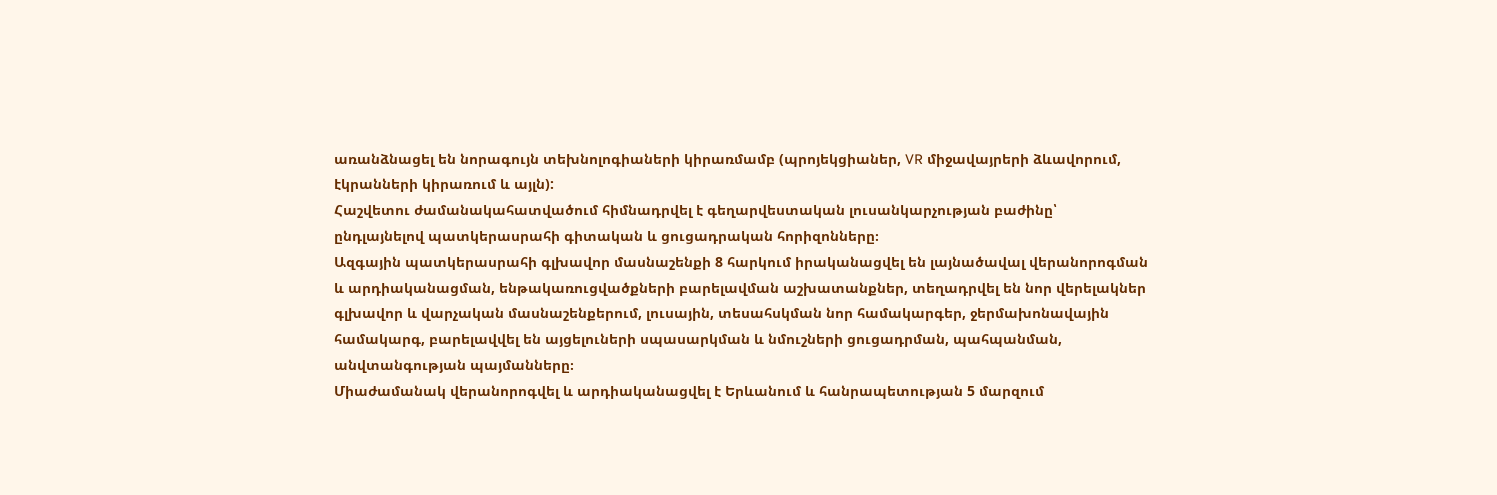առանձնացել են նորագույն տեխնոլոգիաների կիրառմամբ (պրոյեկցիաներ, VR միջավայրերի ձևավորում, էկրանների կիրառում և այլն):
Հաշվետու ժամանակահատվածում հիմնադրվել է գեղարվեստական լուսանկարչության բաժինը՝ ընդլայնելով պատկերասրահի գիտական և ցուցադրական հորիզոնները։
Ազգային պատկերասրահի գլխավոր մասնաշենքի 8 հարկում իրականացվել են լայնածավալ վերանորոգման և արդիականացման, ենթակառուցվածքների բարելավման աշխատանքներ, տեղադրվել են նոր վերելակներ գլխավոր և վարչական մասնաշենքերում, լուսային, տեսահսկման նոր համակարգեր, ջերմախոնավային համակարգ, բարելավվել են այցելուների սպասարկման և նմուշների ցուցադրման, պահպանման, անվտանգության պայմանները։
Միաժամանակ վերանորոգվել և արդիականացվել է Երևանում և հանրապետության 5 մարզում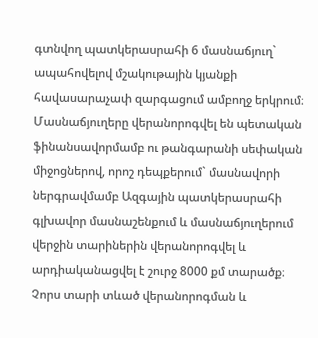գտնվող պատկերասրահի 6 մասնաճյուղ` ապահովելով մշակութային կյանքի հավասարաչափ զարգացում ամբողջ երկրում։
Մասնաճյուղերը վերանորոգվել են պետական ֆինանսավորմամբ ու թանգարանի սեփական միջոցներով, որոշ դեպքերում` մասնավորի ներգրավմամբ Ազգային պատկերասրահի գլխավոր մասնաշենքում և մասնաճյուղերում վերջին տարիներին վերանորոգվել և արդիականացվել է շուրջ 8000 քմ տարածք։
Չորս տարի տևած վերանորոգման և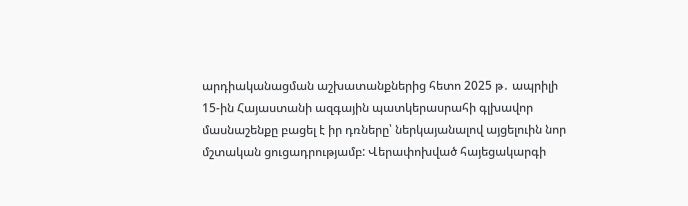արդիականացման աշխատանքներից հետո 2025 թ․ ապրիլի 15-ին Հայաստանի ազգային պատկերասրահի գլխավոր մասնաշենքը բացել է իր դռները՝ ներկայանալով այցելուին նոր մշտական ցուցադրությամբ: Վերափոխված հայեցակարգի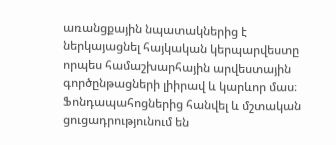առանցքային նպատակներից է ներկայացնել հայկական կերպարվեստը որպես համաշխարհային արվեստային գործընթացների լիիրավ և կարևոր մաս։ Ֆոնդապահոցներից հանվել և մշտական ցուցադրությունում են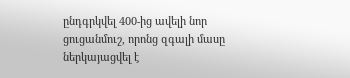ընդգրկվել 400-ից ավելի նոր ցուցանմուշ, որոնց զգալի մասը ներկայացվել է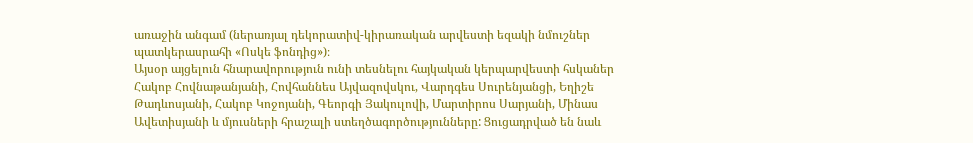առաջին անգամ (ներառյալ դեկորատիվ-կիրառական արվեստի եզակի նմուշներ պատկերասրահի «Ոսկե ֆոնդից»)։
Այսօր այցելուն հնարավորություն ունի տեսնելու հայկական կերպարվեստի հսկաներ Հակոբ Հովնաթանյանի, Հովհաննես Այվազովսկու, Վարդգես Սուրենյանցի, Եղիշե Թադևոսյանի, Հակոբ Կոջոյանի, Գեորգի Յակուլովի, Մարտիրոս Սարյանի, Մինաս Ավետիսյանի և մյուսների հրաշալի ստեղծագործությունները: Ցուցադրված են նաև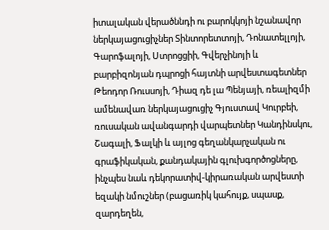իտալական վերածննդի ու բարոկկոյի նշանավոր ներկայացուցիչներ Տինտորետտոյի, Դոնատելլոյի, Գարոֆալոյի, Ստրոցցիի, Գվերչինոյի և բարբիզոնյան դպրոցի հայտնի արվեստագետներ Թեոդոր Ռուսսոյի, Դիազ դե լա Պենյայի, ռեալիզմի ամենավառ ներկայացուցիչ Գյուստավ Կուրբեի, ռուսական ավանգարդի վարպետներ Կանդինսկու, Շագալի, Ֆալկի և այլոց գեղանկարչական ու գրաֆիկական, քանդակային գլուխգործոցները, ինչպես նաև դեկորատիվ-կիրառական արվեստի եզակի նմուշներ (բացառիկ կահույք, սպասք, զարդեղեն,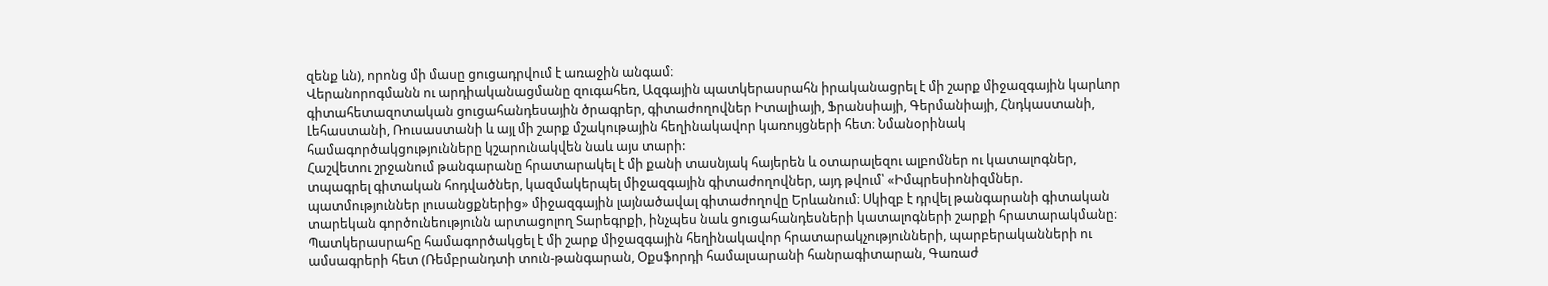զենք ևն), որոնց մի մասը ցուցադրվում է առաջին անգամ։
Վերանորոգմանն ու արդիականացմանը զուգահեռ, Ազգային պատկերասրահն իրականացրել է մի շարք միջազգային կարևոր գիտահետազոտական ցուցահանդեսային ծրագրեր, գիտաժողովներ Իտալիայի, Ֆրանսիայի, Գերմանիայի, Հնդկաստանի, Լեհաստանի, Ռուսաստանի և այլ մի շարք մշակութային հեղինակավոր կառույցների հետ։ Նմանօրինակ համագործակցությունները կշարունակվեն նաև այս տարի:
Հաշվետու շրջանում թանգարանը հրատարակել է մի քանի տասնյակ հայերեն և օտարալեզու ալբոմներ ու կատալոգներ, տպագրել գիտական հոդվածներ, կազմակերպել միջազգային գիտաժողովներ, այդ թվում՝ «Իմպրեսիոնիզմներ. պատմություններ լուսանցքներից» միջազգային լայնածավալ գիտաժողովը Երևանում։ Սկիզբ է դրվել թանգարանի գիտական տարեկան գործունեությունն արտացոլող Տարեգրքի, ինչպես նաև ցուցահանդեսների կատալոգների շարքի հրատարակմանը։ Պատկերասրահը համագործակցել է մի շարք միջազգային հեղինակավոր հրատարակչությունների, պարբերականների ու ամսագրերի հետ (Ռեմբրանդտի տուն-թանգարան, Օքսֆորդի համալսարանի հանրագիտարան, Գառաժ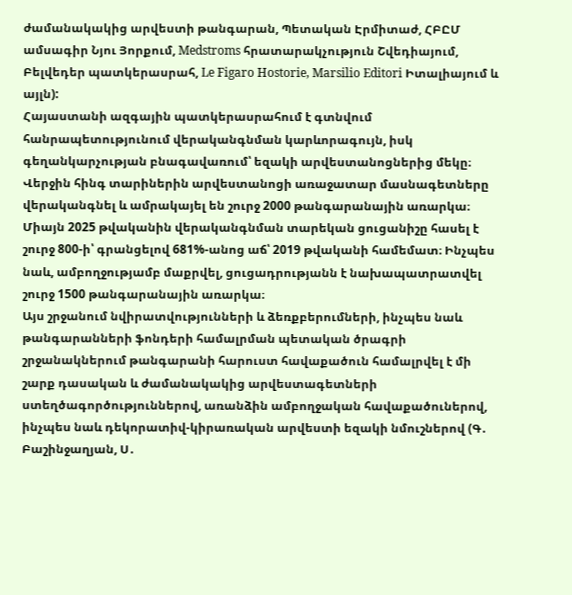ժամանակակից արվեստի թանգարան, Պետական Էրմիտաժ, ՀԲԸՄ ամսագիր Նյու Յորքում, Medstroms հրատարակչություն Շվեդիայում, Բելվեդեր պատկերասրահ, Le Figaro Hostorie, Marsilio Editori Իտալիայում և այլն):
Հայաստանի ազգային պատկերասրահում է գտնվում հանրապետությունում վերականգնման կարևորագույն, իսկ գեղանկարչության բնագավառում՝ եզակի արվեստանոցներից մեկը։ Վերջին հինգ տարիներին արվեստանոցի առաջատար մասնագետները վերականգնել և ամրակայել են շուրջ 2000 թանգարանային առարկա։ Միայն 2025 թվականին վերականգնման տարեկան ցուցանիշը հասել է շուրջ 800-ի՝ գրանցելով 681%-անոց աճ՝ 2019 թվականի համեմատ։ Ինչպես նաև, ամբողջությամբ մաքրվել, ցուցադրությանն է նախապատրատվել շուրջ 1500 թանգարանային առարկա։
Այս շրջանում նվիրատվությունների և ձեռքբերումների, ինչպես նաև թանգարանների ֆոնդերի համալրման պետական ծրագրի շրջանակներում թանգարանի հարուստ հավաքածուն համալրվել է մի շարք դասական և ժամանակակից արվեստագետների ստեղծագործություններով, առանձին ամբողջական հավաքածուներով, ինչպես նաև դեկորատիվ-կիրառական արվեստի եզակի նմուշներով (Գ․ Բաշինջաղյան, Ս․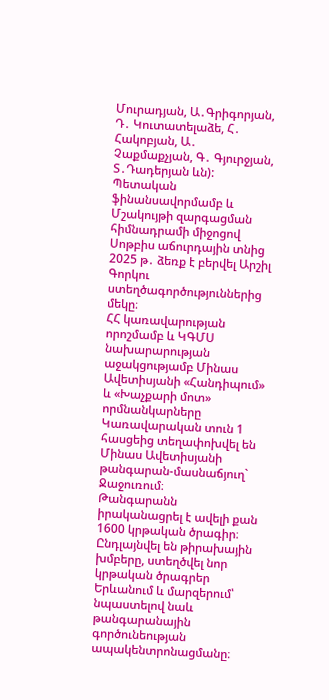Մուրադյան, Ա․Գրիգորյան, Դ․ Կուտատելաձե, Հ․ Հակոբյան, Ա․ Չաքմաքչյան, Գ․ Գյուրջյան, Տ․Դադերյան ևն): Պետական ֆինանսավորմամբ և Մշակույթի զարգացման հիմնադրամի միջոցով Սոթբիս աճուրդային տնից 2025 թ․ ձեռք է բերվել Արշիլ Գորկու ստեղծագործություններից մեկը։
ՀՀ կառավարության որոշմամբ և ԿԳՄՍ նախարարության աջակցությամբ Մինաս Ավետիսյանի «Հանդիպում» և «Խաչքարի մոտ» որմնանկարները Կառավարական տուն 1 հասցեից տեղափոխվել են Մինաս Ավետիսյանի թանգարան-մասնաճյուղ` Ջաջուռում։
Թանգարանն իրականացրել է ավելի քան 1600 կրթական ծրագիր։ Ընդլայնվել են թիրախային խմբերը, ստեղծվել նոր կրթական ծրագրեր Երևանում և մարզերում՝ նպաստելով նաև թանգարանային գործունեության ապակենտրոնացմանը։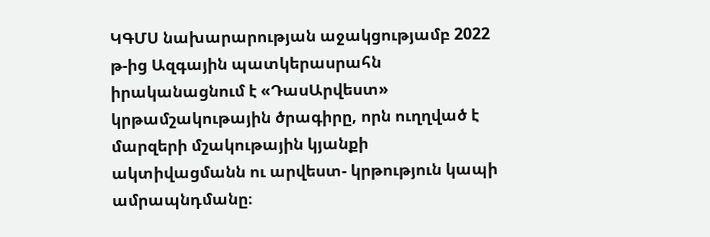ԿԳՄՍ նախարարության աջակցությամբ 2022 թ-ից Ազգային պատկերասրահն իրականացնում է «ԴասԱրվեստ» կրթամշակութային ծրագիրը, որն ուղղված է մարզերի մշակութային կյանքի ակտիվացմանն ու արվեստ- կրթություն կապի ամրապնդմանը։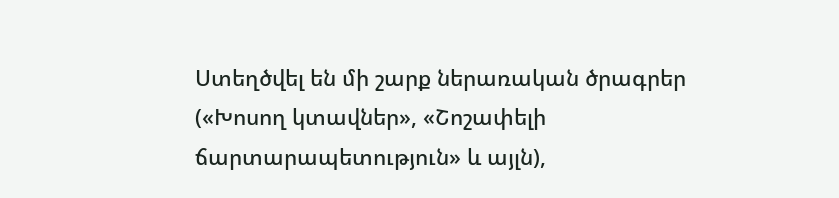Ստեղծվել են մի շարք ներառական ծրագրեր («Խոսող կտավներ», «Շոշափելի ճարտարապետություն» և այլն),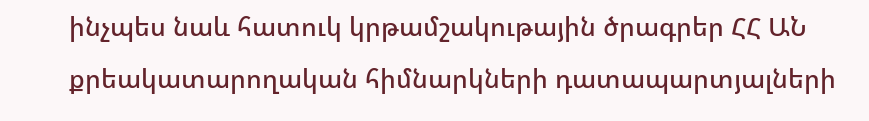ինչպես նաև հատուկ կրթամշակութային ծրագրեր ՀՀ ԱՆ քրեակատարողական հիմնարկների դատապարտյալների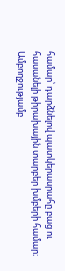համար՝ դարձնելով պատկերասրահը բաց ու հասանելի թիրախային տարբեր խմբերի համար։ Ամբողջությամբ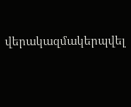վերակազմակերպվել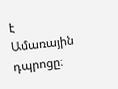է Ամառային դպրոցը։